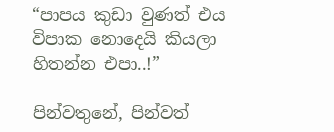“පාපය කුඩා වුණත් එය විපාක නොදෙයි කියලා හිතන්න එපා..!”

පින්වතුනේ, පින්වත්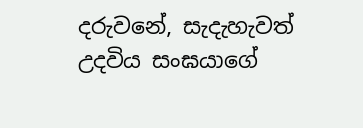දරුවනේ, සැදැහැවත් උදවිය සංඝයාගේ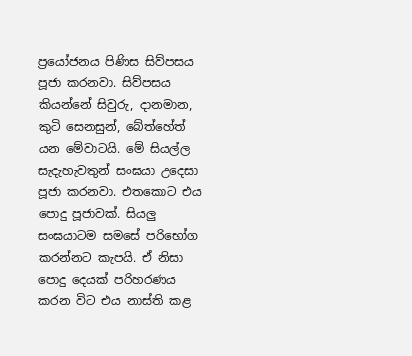ප්‍රයෝජනය පිණිස සිව්පසය පූජා කරනවා. සිව්පසය කියන්නේ සිවුරු, දානමාන, කුටි සෙනසුන්, බේත්හේත් යන මේවාටයි. මේ සියල්ල සැදැහැවතුන් සංඝයා උදෙසා පූජා කරනවා. එතකොට එය පොදු පූජාවක්. සියලු සංඝයාටම සමසේ පරිභෝග කරන්නට කැපයි. ඒ නිසා පොදු දෙයක් පරිහරණය කරන විට එය නාස්ති කළ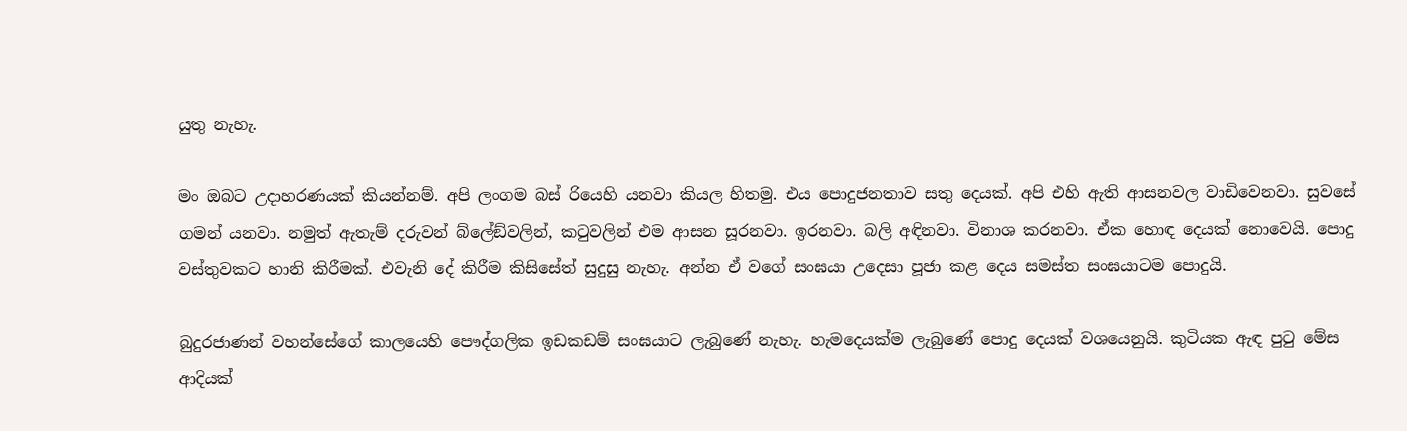යුතු නැහැ.

මං ඔබට උදාහරණයක් කියන්නම්. අපි ලංගම බස් රියෙහි යනවා කියල හිතමු. එය පොදුජනතාව සතු දෙයක්. අපි එහි ඇති ආසනවල වාඩිවෙනවා. සුවසේ ගමන් යනවා. නමුත් ඇතැම් දරුවන් බ්ලේඞ්වලින්, කටුවලින් එම ආසන සූරනවා. ඉරනවා. බලි අඳිනවා. විනාශ කරනවා. ඒක හොඳ දෙයක් නොවෙයි. පොදු වස්තුවකට හානි කිරීමක්. එවැනි දේ කිරීම කිසිසේත් සුදුසු නැහැ. අන්න ඒ වගේ සංඝයා උදෙසා පූජා කළ දෙය සමස්ත සංඝයාටම පොදුයි.

බුදුරජාණන් වහන්සේගේ කාලයෙහි පෞද්ගලික ඉඩකඩම් සංඝයාට ලැබුණේ නැහැ. හැමදෙයක්ම ලැබුණේ පොදු දෙයක් වශයෙනුයි. කුටියක ඇඳ පුටු මේස ආදියක්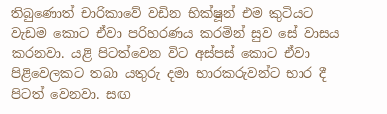තිබුණොත් චාරිකාවේ වඩින භික්ෂූන් එම කුටියට වැඩම කොට ඒවා පරිහරණය කරමින් සුව සේ වාසය කරනවා. යළි පිටත්වෙන විට අස්පස් කොට ඒවා පිළිවෙලකට තබා යතුරු දමා භාරකරුවන්ට භාර දී පිටත් වෙනවා. සඟ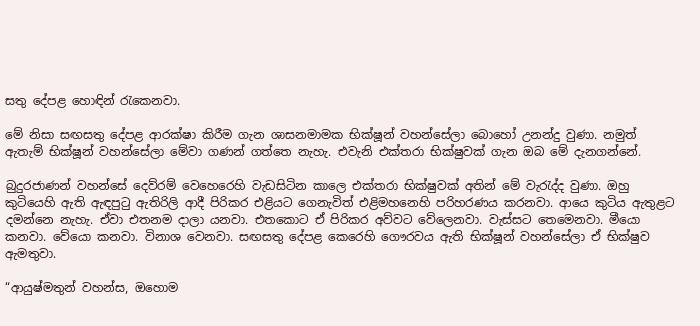සතු දේපළ හොඳින් රැකෙනවා.

මේ නිසා සඟසතු දේපළ ආරක්ෂා කිරීම ගැන ශාසනමාමක භික්ෂූන් වහන්සේලා බොහෝ උනන්දු වුණා. නමුත් ඇතැම් භික්ෂූන් වහන්සේලා මේවා ගණන් ගත්තෙ නැහැ. එවැනි එක්තරා භික්ෂුවක් ගැන ඔබ මේ දැනගන්නේ.

බුදුරජාණන් වහන්සේ දෙව්රම් වෙහෙරෙහි වැඩසිටින කාලෙ එක්තරා භික්ෂුවක් අතින් මේ වැරැද්ද වුණා. ඔහු කුටියෙහි ඇති ඇඳපුටු ඇතිරිලි ආදී පිරිකර එළියට ගෙනැවිත් එළිමහනෙහි පරිහරණය කරනවා. ආයෙ කුටිය ඇතුළට දමන්නෙ නැහැ. ඒවා එතනම දාලා යනවා. එතකොට ඒ පිරිකර අව්වට වේලෙනවා. වැස්සට තෙමෙනවා. මීයො කනවා. වේයො කනවා. විනාශ වෙනවා. සඟසතු දේපළ කෙරෙහි ගෞරවය ඇති භික්ෂූන් වහන්සේලා ඒ භික්ෂුව ඇමතුවා.

“ආයුෂ්මතුන් වහන්ස, ඔහොම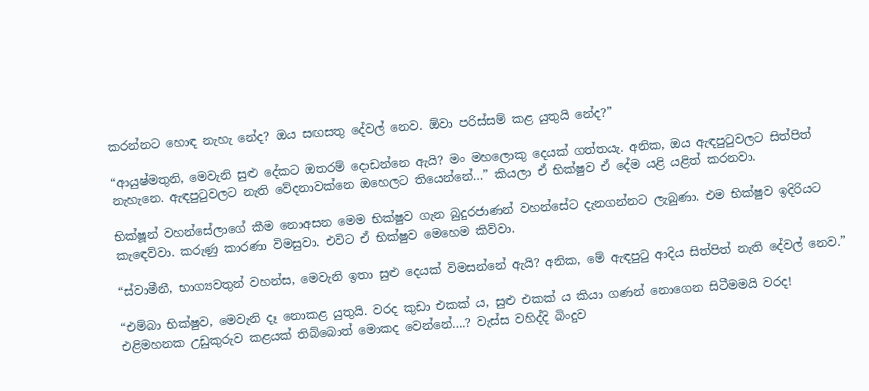කරන්නට හොඳ නැහැ නේද? ඔය සඟසතු දේවල් නෙව. ඕවා පරිස්සම් කළ යුතුයි නේද?”

“ආයුෂ්මතුනි, මෙවැනි සුළු දේකට ඔතරම් දොඩන්නෙ ඇයි? මං මහලොකු දෙයක් ගත්තයැ. අනික, ඔය ඇඳපුටුවලට සිත්පිත් නැහැනෙ. ඇඳපුටුවලට නැති වේදනාවක්නෙ ඔහෙලට තියෙන්නේ…” කියලා ඒ භික්ෂුව ඒ දේම යළි යළිත් කරනවා.

භික්ෂූන් වහන්සේලාගේ කීම නොඅසන මෙම භික්ෂුව ගැන බුදුරජාණන් වහන්සේට දැනගන්නට ලැබුණා. එම භික්ෂුව ඉදිරියට කැඳෙව්වා. කරුණු කාරණා විමසුවා. එවිට ඒ භික්ෂුව මෙහෙම කිව්වා.

“ස්වාමීනී, භාග්‍යවතුන් වහන්ස, මෙවැනි ඉතා සුළු දෙයක් විමසන්නේ ඇයි? අනික, මේ ඇඳපුටු ආදිය සිත්පිත් නැති දේවල් නෙව.”

“එම්බා භික්ෂුව, මෙවැනි දෑ නොකළ යුතුයි. වරද කුඩා එකක් ය, සුළු එකක් ය කියා ගණන් නොගෙන සිටීමමයි වරද! එළිමහනක උඩුකුරුව කළයක් තිබ්බොත් මොකද වෙන්නේ….? වැස්ස වහිද්දි බිංදුව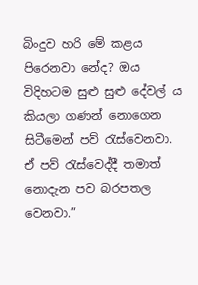බිංදුව හරි මේ කළය පිරෙනවා නේද? ඔය විදිහටම සුළු සුළු දේවල් ය කියලා ගණන් නොගෙන සිටීමෙන් පව් රැස්වෙනවා. ඒ පව් රැස්වෙද්දී තමාත් නොදැන පව බරපතල වෙනවා.”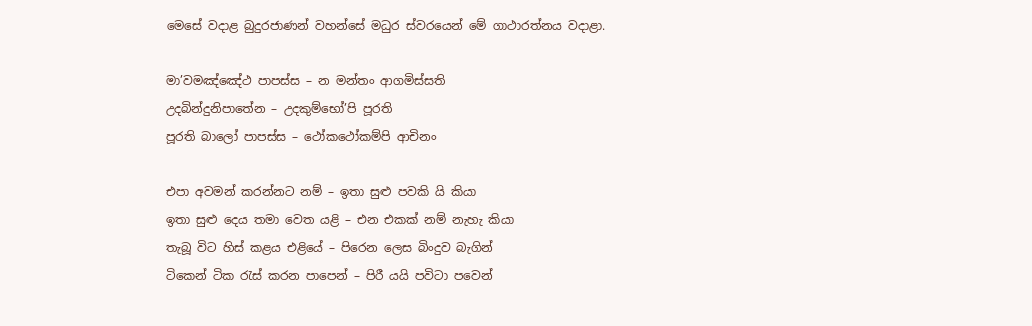මෙසේ වදාළ බුදුරජාණන් වහන්සේ මධුර ස්වරයෙන් මේ ගාථාරත්නය වදාළා.

මා’වමඤ්ඤේථ පාපස්ස – න මන්තං ආගමිස්සති
උදබින්දුනිපාතේන – උදකුම්භෝ’පි පූරති
පූරති බාලෝ පාපස්ස – ථෝකථෝකම්පි ආචිනං

එපා අවමන් කරන්නට නම් – ඉතා සුළු පවකි යි කියා
ඉතා සුළු දෙය තමා වෙත යළි – එන එකක් නම් නැහැ කියා
තැබූ විට හිස් කළය එළියේ – පිරෙන ලෙස බිංදුව බැගින්
ටිකෙන් ටික රැස් කරන පාපෙන් – පිරී යයි පවිටා පවෙන්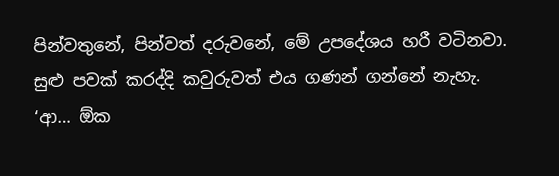පින්වතුනේ, පින්වත් දරුවනේ, මේ උපදේශය හරී වටිනවා. සුළු පවක් කරද්දි කවුරුවත් එය ගණන් ගන්නේ නැහැ. ‘ආ… ඕක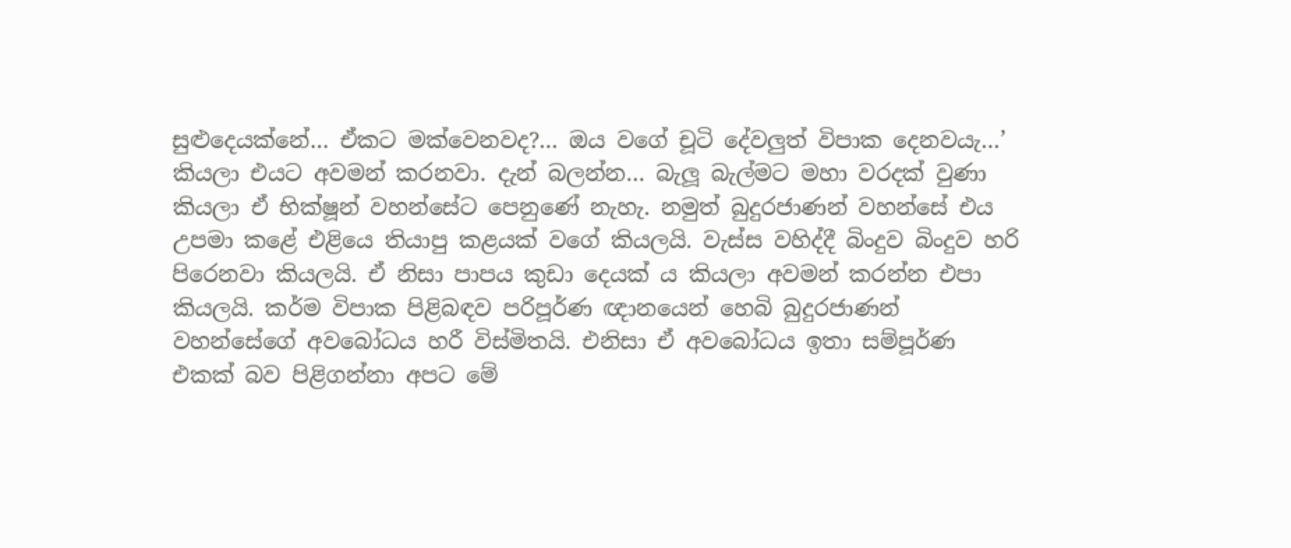සුළුදෙයක්නේ… ඒකට මක්වෙනවද?… ඔය වගේ චූටි දේවලුත් විපාක දෙනවයැ…’ කියලා එයට අවමන් කරනවා. දැන් බලන්න… බැලූ බැල්මට මහා වරදක් වුණා කියලා ඒ භික්ෂූන් වහන්සේට පෙනුණේ නැහැ. නමුත් බුදුරජාණන් වහන්සේ එය උපමා කළේ එළියෙ තියාපු කළයක් වගේ කියලයි. වැස්ස වහිද්දී බිංදුව බිංදුව හරි පිරෙනවා කියලයි. ඒ නිසා පාපය කුඩා දෙයක් ය කියලා අවමන් කරන්න එපා කියලයි. කර්ම විපාක පිළිබඳව පරිපූර්ණ ඥානයෙන් හෙබි බුදුරජාණන් වහන්සේගේ අවබෝධය හරී විස්මිතයි. එනිසා ඒ අවබෝධය ඉතා සම්පූර්ණ එකක් බව පිළිගන්නා අපට මේ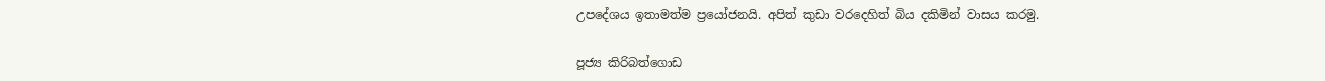උපදේශය ඉතාමත්ම ප්‍රයෝජනයි. අපිත් කුඩා වරදෙහිත් බිය දකිමින් වාසය කරමු.

පූජ්‍ය කිරිබත්ගොඩ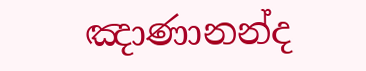ඤාණානන්ද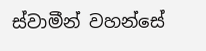ස්වාමීන් වහන්සේ